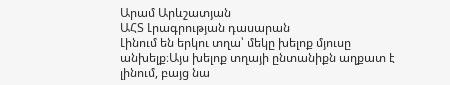Արամ Արևշատյան
ԱՀՏ Լրագրության դասարան
Լինում են երկու տղա՝ մեկը խելոք մյուսը անխելք։Այս խելոք տղայի ընտանիքն աղքատ է լինում, բայց նա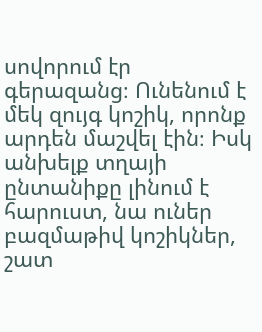սովորում էր գերազանց։ Ունենում է մեկ զույգ կոշիկ, որոնք արդեն մաշվել էին։ Իսկ անխելք տղայի ընտանիքը լինում է հարուստ, նա ուներ բազմաթիվ կոշիկներ, շատ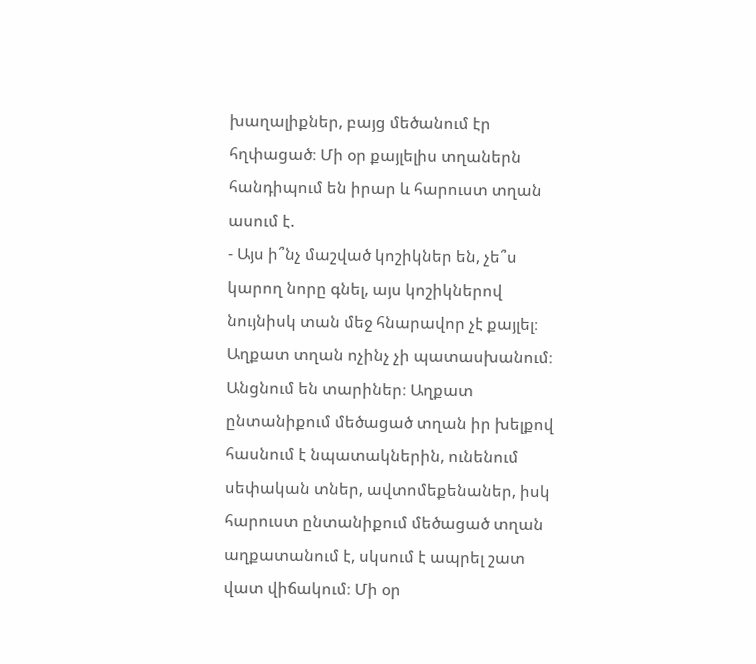խաղալիքներ, բայց մեծանում էր հղփացած։ Մի օր քայլելիս տղաներն հանդիպում են իրար և հարուստ տղան ասում է.
- Այս ի՞նչ մաշված կոշիկներ են, չե՞ս կարող նորը գնել, այս կոշիկներով նույնիսկ տան մեջ հնարավոր չէ քայլել։
Աղքատ տղան ոչինչ չի պատասխանում։
Անցնում են տարիներ։ Աղքատ ընտանիքում մեծացած տղան իր խելքով հասնում է նպատակներին, ունենում սեփական տներ, ավտոմեքենաներ, իսկ հարուստ ընտանիքում մեծացած տղան աղքատանում է, սկսում է ապրել շատ վատ վիճակում։ Մի օր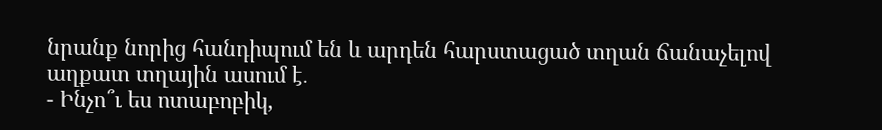նրանք նորից հանդիպում են և արդեն հարստացած տղան ճանաչելով աղքատ տղային ասում է․
- Ինչո՞ւ ես ոտաբոբիկ,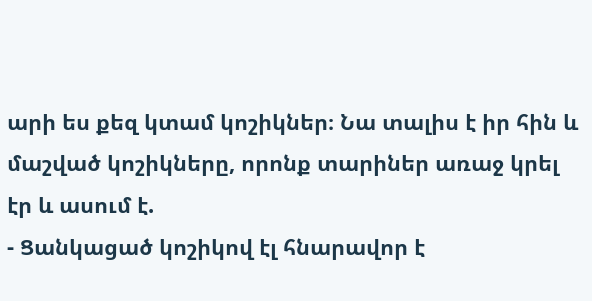արի ես քեզ կտամ կոշիկներ։ Նա տալիս է իր հին և մաշված կոշիկները, որոնք տարիներ առաջ կրել էր և ասում է.
- Ցանկացած կոշիկով էլ հնարավոր է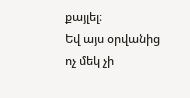քայլել։
Եվ այս օրվանից ոչ մեկ չի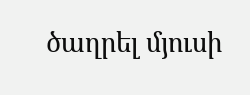ծաղրել մյուսի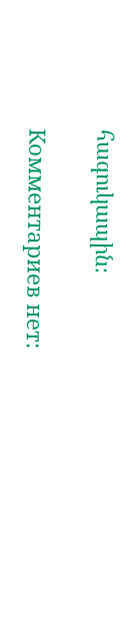հագուկապին։

Комментариев нет: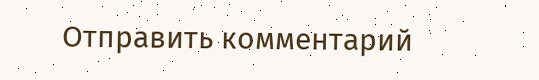Отправить комментарий